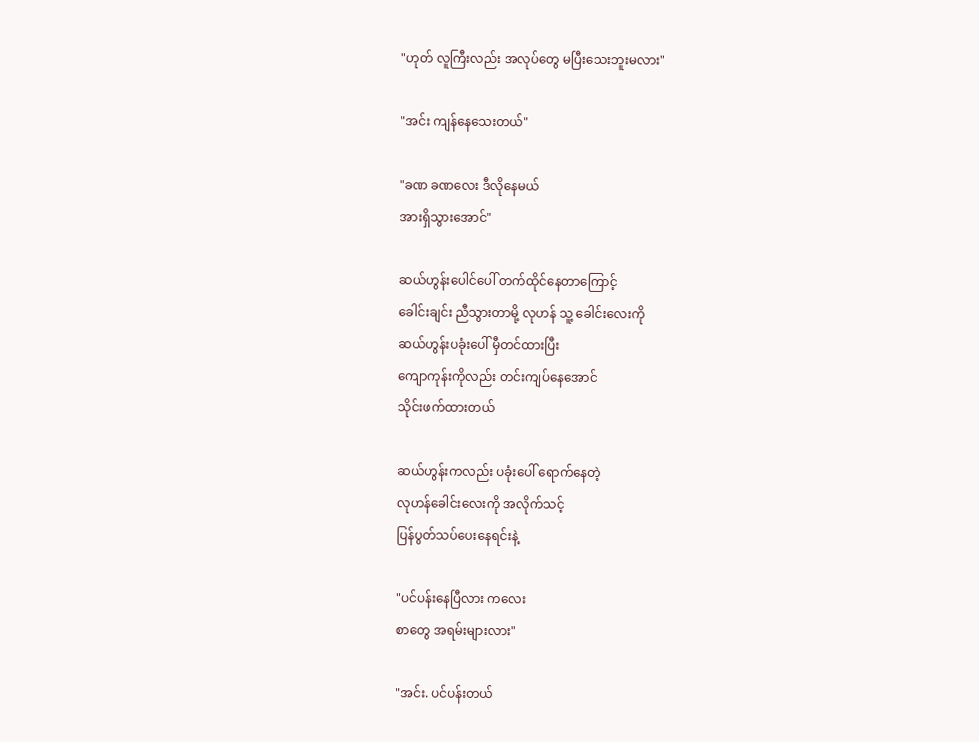"ဟုတ် လူကြီးလည်း အလုပ်တွေ မပြီးသေးဘူးမလား"

"အင်း ကျန်နေသေးတယ်"

"ခဏ ခဏလေး ဒီလိုနေမယ်
အားရှိသွားအောင်"

ဆယ်ဟွန်းပေါင်ပေါ် တက်ထိုင်နေတာကြောင့်
ခေါင်းချင်း ညီသွားတာမို့ လုဟန် သူ့ ခေါင်းလေးကို
ဆယ်ဟွန်းပခုံးပေါ် မှီတင်ထားပြီး
ကျောကုန်းကိုလည်း တင်းကျပ်နေအောင်
သိုင်းဖက်ထားတယ်

ဆယ်ဟွန်းကလည်း ပခုံးပေါ် ရောက်နေတဲ့
လုဟန်ခေါင်းလေးကို အလိုက်သင့်
ပြန်ပွတ်သပ်ပေးနေရင်းနဲ့

"ပင်ပန်းနေပြီလား ကလေး
စာတွေ အရမ်းများလား"

"အင်း. ပင်ပန်းတယ်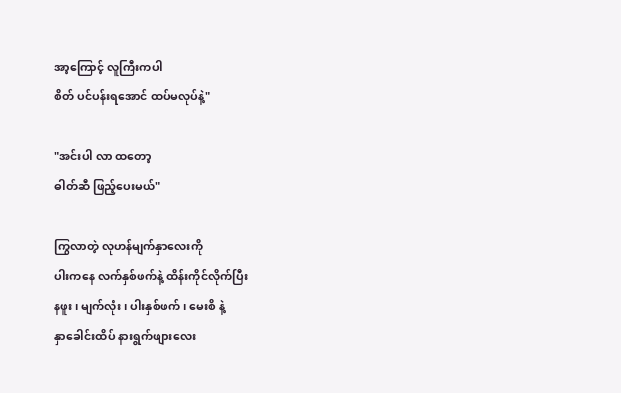အာ့ကြောင့် လူကြီးကပါ
စိတ် ပင်ပန်းရအောင် ထပ်မလုပ်နဲ့"

"အင်းပါ လာ ထတော့
ဓါတ်ဆီ ဖြည့်ပေးမယ်"

ကြွလာတဲ့ လုဟန်မျက်နှာလေးကို
ပါးကနေ လက်နှစ်ဖက်နဲ့ ထိန်းကိုင်လိုက်ပြီး
နဖူး ၊ မျက်လုံး ၊ ပါးနှစ်ဖက် ၊ မေးစိ နဲ့
နှာခေါင်းထိပ် နားရွက်ဖျားလေး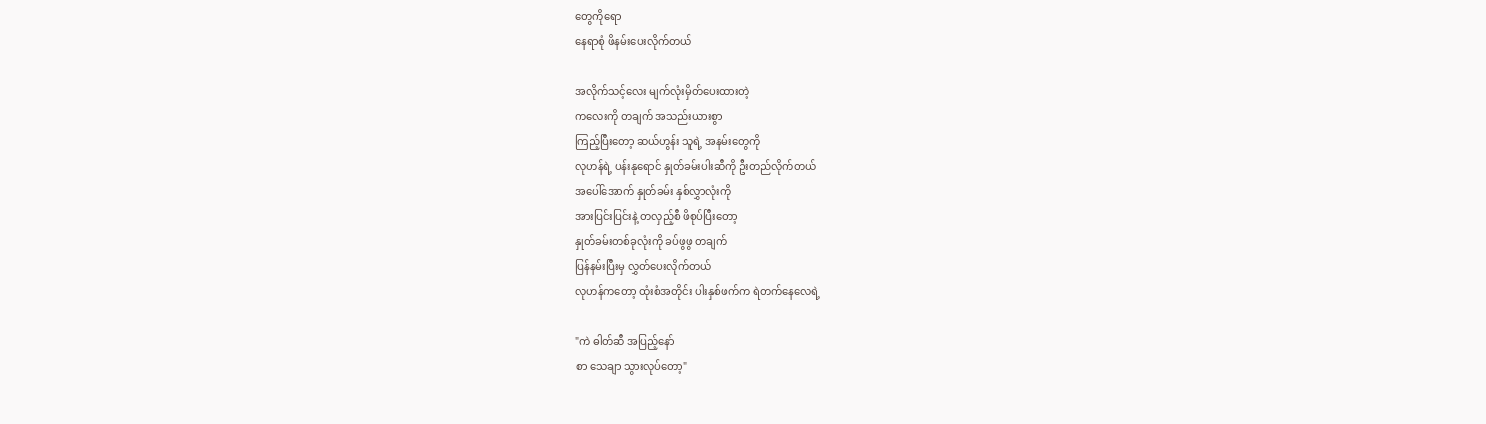တွေကိုရော
နေရာစုံ ဖိနမ်းပေးလိုက်တယ်

အလိုက်သင့်လေး မျက်လုံးမှိတ်ပေးထားတဲ့
ကလေးကို တချက် အသည်းယားစွာ
ကြည့်ပြီးတော့ ဆယ်ဟွန်း သူရဲ့ အနမ်းတွေကို
လုဟန်ရဲ့ ပန်းနုရောင် နှုတ်ခမ်းပါးဆီကို ဦးတည်လိုက်တယ်
အပေါ်အောက် နှုတ်ခမ်း နှစ်လွှာလုံးကို
အားပြင်းပြင်းနဲ့ တလှည့်စီ ဖိစုပ်ပြီးတော့
နှုတ်ခမ်းတစ်ခုလုံးကို ခပ်ဖွဖွ တချက်
ပြန်နမ်းပြီးမှ လွှတ်ပေးလိုက်တယ်
လုဟန်ကတော့ ထုံးစံအတိုင်း ပါးနှစ်ဖက်က ရဲတက်နေလေရဲ့

"ကဲ ဓါတ်ဆီ အပြည့်နော်
စာ သေချာ သွားလုပ်တော့"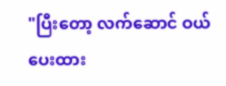"ပြီးတော့ လက်ဆောင် ဝယ်ပေးထား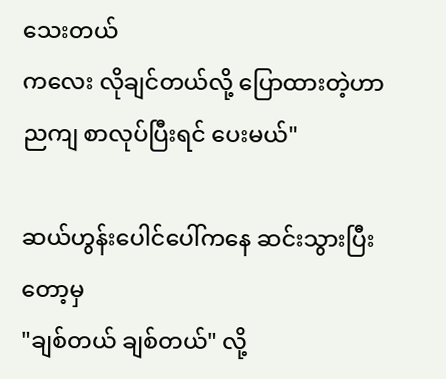သေးတယ်
ကလေး လိုချင်တယ်လို့ ပြောထားတဲ့ဟာ
ညကျ စာလုပ်ပြီးရင် ပေးမယ်"

ဆယ်ဟွန်းပေါင်ပေါ်ကနေ ဆင်းသွားပြီးတော့မှ
"ချစ်တယ် ချစ်တယ်" လို့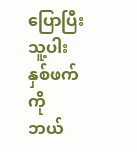ပြောပြီး သူ့ပါးနှစ်ဖက်ကို
ဘယ်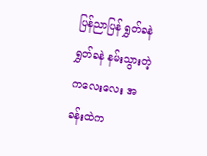ပြန်ညာပြန် ရွှတ်ခနဲ ရွှတ်ခနဲ နမ်းသွားတဲ့
ကလေးလေး အခန်းထဲက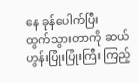နေ ခုန်ပေါက်ပြီး
ထွက်သွားတာကို ဆယ်ဟွန်းပြုံးပြုံးကြီး ကြည့်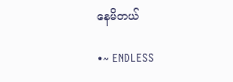နေမိတယ်

•~ ENDLESS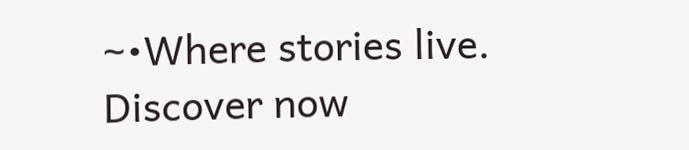~•Where stories live. Discover now